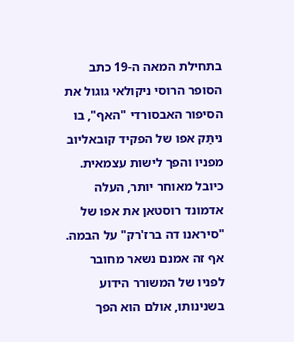בתחילת המאה ה-19 כתב הסופר הרוסי ניקולאי גוגול את הסיפור האבסורדי "האף", בו ניתַּק אפו של הפקיד קובאליוב מפניו והפך לישות עצמאית. כיובל מאוחר יותר, העלה אדמונד רוסטאן את אפו של "סיראנו דה ברז'רק" על הבמה. אף זה אמנם נשאר מחובר לפניו של המשורר הידוע בשנינותו, אולם הוא הפך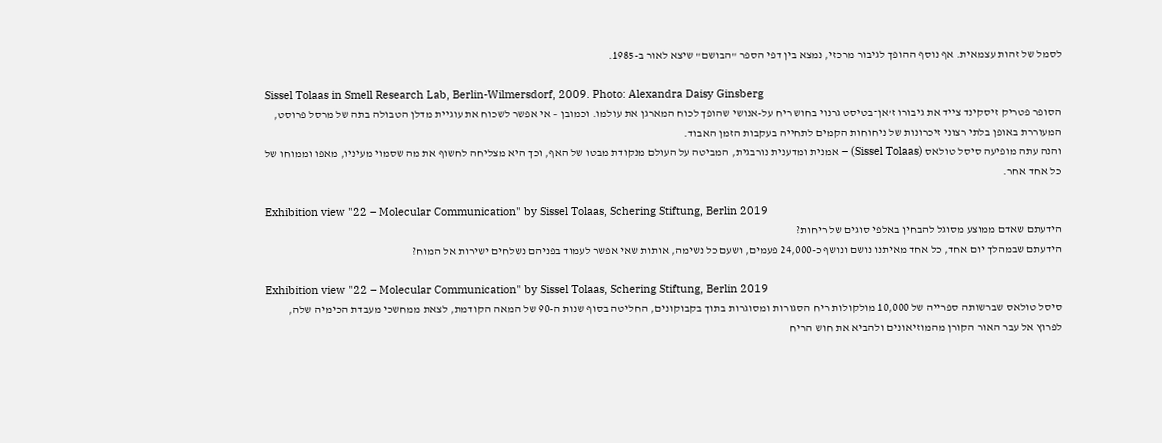לסמל של זהות עצמאית. אף נוסף ההופך לגיבור מרכזי, נמצא בין דפי הספר "הבושם" שיצא לאור ב-1985.

Sissel Tolaas in Smell Research Lab, Berlin-Wilmersdorf, 2009. Photo: Alexandra Daisy Ginsberg
הסופר פטריק זיסקינד צייד את גיבורו ז’אן־בטיסט גרנוי בחוש ריח על-אנושי שהופך לכוח המארגן את עולמו. וכמובן – אי אפשר לשכוח את עוגיית מדלן הטבולה בתה של מרסל פרוסט, המעוררת באופן בלתי רצוני זיכרונות של ניחוחות הקמים לתחייה בעקבות הזמן האבוד.
והנה עתה מופיעה סיסל טולאס (Sissel Tolaas) – אמנית ומדענית נורבגית, המביטה על העולם מנקודת מבטו של האף, וכך היא מצליחה לחשוף את מה שסמוי מעיניו, מאפו וממוחו של כל אחד אחר.

Exhibition view "22 – Molecular Communication" by Sissel Tolaas, Schering Stiftung, Berlin 2019
הידעתם שאדם ממוצע מסוגל להבחין באלפי סוגים של ריחות?
הידעתם שבמהלך יום אחד, כל אחד מאיתנו נושם ונושף כ-24,000 פעמים, ושעם כל נשימה, אותות שאי אפשר לעמוד בפניהם נשלחים ישירות אל המוח?

Exhibition view "22 – Molecular Communication" by Sissel Tolaas, Schering Stiftung, Berlin 2019
סיסל טולאס שברשותה ספרייה של 10,000 מולקולות ריח הסגורות ומסוגרות בתוך בקבוקונים, החליטה בסוף שנות ה-90 של המאה הקודמת, לצאת ממחשכי מעבדת הכימיה שלה, לפרוץ אל עבר האור הקורן מהמוזיאונים ולהביא את חוש הריח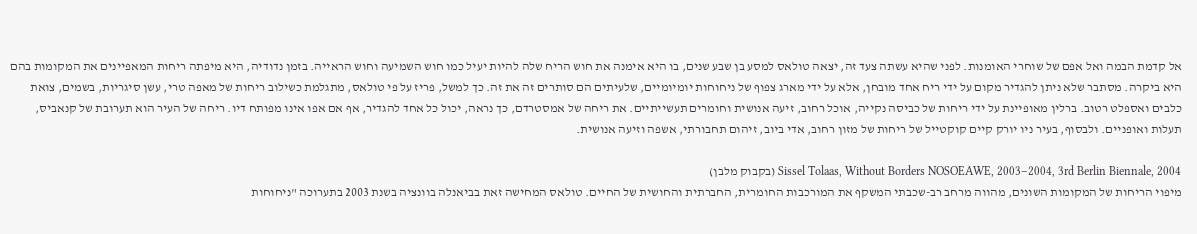אל קדמת הבמה ואל אפם של שוחרי האומנות. לפני שהיא עשתה צעד זה, יצאה טולאס למסע בן שבע שנים, בו היא אימנה את חוש הריח שלה להיות יעיל כמו חוש השמיעה וחוש הראייה. בזמן נדודיה, היא מיפתה ריחות המאפיינים את המקומות בהם היא ביקרה. מסתבר שלא ניתן להגדיר מקום על ידי ריח אחד מובחן, אלא על ידי מארג צפוף של ניחוחות יומיומיים, שלעיתים הם סותרים זה את זה. כך למשל, פריז על פי טולאס, מתגלמת כשילוב ריחות של מאפה טרי, עשן סיגריות, בשמים, צואת כלבים ואספלט רטוב. ברלין מאופיינת על ידי ריחות של כביסה נקייה, אוכל רחוב, זיעה אנושית וחומרים תעשייתיים. את ריחה של אמסטרדם, כך נראה, יכול כל אחד להגדיר, אף אם אפו אינו מפותח דיו. ריחה של העיר הוא תערובת של קנאביס, תעלות ואופניים. ולבסוף, בעיר ניו יורק קיים קוקטייל של ריחות של מזון רחוב, אדי ביוב, זיהום תחבורתי, אשפה וזיעה אנושית.

Sissel Tolaas, Without Borders NOSOEAWE, 2003–2004, 3rd Berlin Biennale, 2004 (בקבוק מלבן)
מיפוי הריחות של המקומות השונים, מהווה מרחב רב-שכבתי המשקף את המורכבות החומרית, החברתית והחושית של החיים. טולאס המחישה זאת בביאנלה בוונציה בשנת 2003 בתערוכה "ניחוחות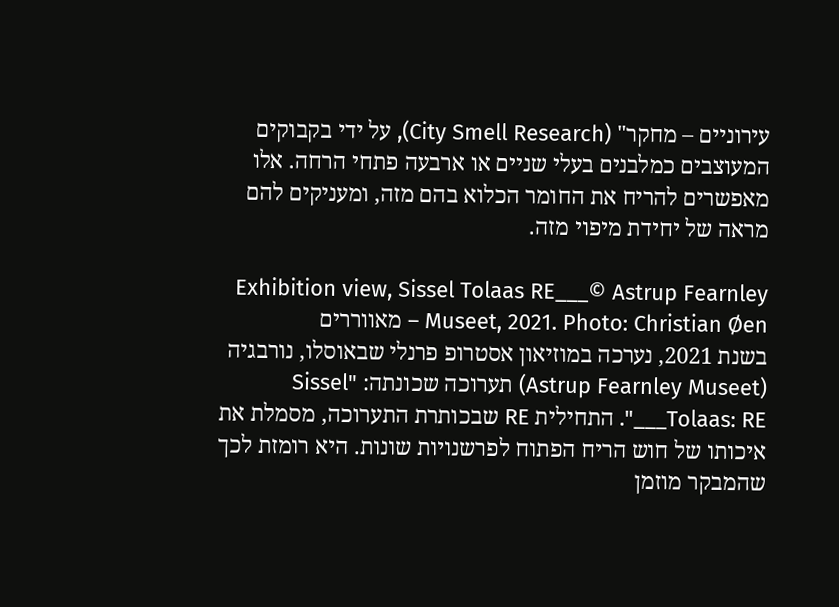עירוניים – מחקר" (City Smell Research), על ידי בקבוקים המעוצבים כמלבנים בעלי שניים או ארבעה פתחי הרחה. אלו מאפשרים להריח את החומר הכלוא בהם מזה, ומעניקים להם מראה של יחידת מיפוי מזה.

Exhibition view, Sissel Tolaas RE___© Astrup Fearnley Museet, 2021. Photo: Christian Øen – מאווררים
בשנת 2021, נערכה במוזיאון אסטרופ פרנלי שבאוסלו, נורבגיה (Astrup Fearnley Museet) תערוכה שכונתה: "Sissel Tolaas: RE___". התחילית RE שבכותרת התערוכה, מסמלת את איכותו של חוש הריח הפתוח לפרשנויות שונות. היא רומזת לכך שהמבקר מוזמן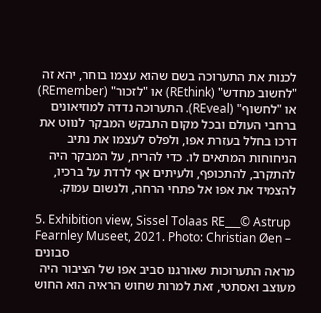לכנות את התערוכה בשם שהוא עצמו בוחר, יהא זה "לחשוב מחדש" (REthink) או "לזכור" (REmember) או "לחשוף" (REveal). התערוכה נדדה למוזיאונים ברחבי העולם ובכל מקום התבקש המבקר לנווט את דרכו בחלל בעזרת אפו, ולפלס לעצמו את נתיב הניחוחות המתאים לו. כדי להריח, על המבקר היה להתקרב, להתכופף, ולעיתים אף לרדת על ברכיו, להצמיד את אפו אל פתחי הרחה, ולנשום עמוק.

5. Exhibition view, Sissel Tolaas RE___© Astrup Fearnley Museet, 2021. Photo: Christian Øen – סבונים
מראה התערוכות שאורגנו סביב אפו של הציבור היה מעוצב ואסתטי, זאת למרות שחוש הראיה הוא החוש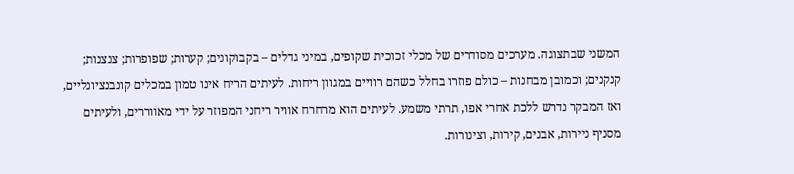המשני שבתצוגה. מערכים מסודרים של מכלי זכוכית שקופים, במיני גדלים – בקבוקונים; קערות; שפופרות; צנצנות; קנקנים; וכמובן מבחנות – כולם פוזרו בחלל כשהם רוויים במגוון ריחות. לעיתים הריח אינו טמון במכלים קונבנציונליים, ואז המבקר נדרש ללכת אחרי אפו, תרתי משמע. לעיתים הוא מרחרח אוויר ריחני המפוזר על ידי מאווררים, ולעיתים מסניף ניירות, אבנים, קירות, וצינורות.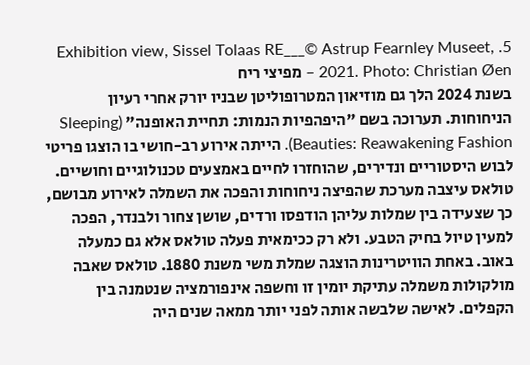5. Exhibition view, Sissel Tolaas RE___© Astrup Fearnley Museet, 2021. Photo: Christian Øen – מפיצי ריח
בשנת 2024 הלך גם מוזיאון המטרופוליטן שבניו יורק אחרי רעיון הניחוחות. תערוכה בשם "היפהפיות הנמות: תחיית האופנה" (Sleeping Beauties: Reawakening Fashion). הייתה אירוע רב-חושי בו הוצגו פריטי לבוש היסטוריים ונדירים, שהוחזרו לחיים באמצעים טכנולוגיים וחושיים. טולאס עיצבה מערכת שהפיצה ניחוחות והפכה את השמלה לאירוע מבושם, כך שצעידה בין שמלות עליהן הודפסו ורדים, שושן צחור ולבנדר, הפכה למעין טיול בחיק הטבע. ולא רק ככימאית פעלה טולאס אלא גם כמעלה באוב. באחת הוויטרינות הוצגה שמלת משי משנת 1880. טולאס שאבה מולקולות משמלה עתיקת יומין זו וחשפה אינפורמציה שנטמנה בין הקפלים. לאישה שלבשה אותה לפני יותר ממאה שנים היה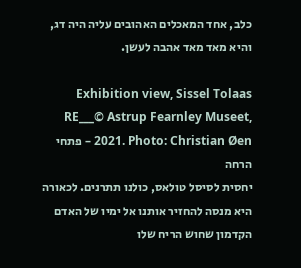כלב, אחד המאכלים האהובים עליה היה דג, והיא מאד מאד אהבה לעשן.

Exhibition view, Sissel Tolaas RE___© Astrup Fearnley Museet, 2021. Photo: Christian Øen – פתחי הרחה
יחסית לסיסל טולאס, כולנו תתרנים. לכאורה היא מנסה להחזיר אותנו אל ימיו של האדם הקדמון שחוש הריח שלו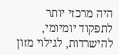היה מרכזי יותר לתפקוד יומיומי, להישרדות, לגילוי מזון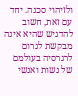ולזיהוי סכנה. יחד עם זאת, חשוב להדגיש שהיא אינה מבקשת לגרום לרגרסיה בעולמם של נשות ואנשי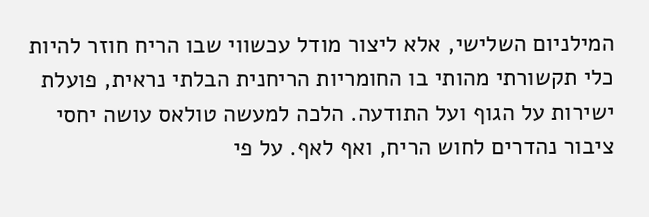המילניום השלישי, אלא ליצור מודל עכשווי שבו הריח חוזר להיות כלי תקשורתי מהותי בו החומריות הריחנית הבלתי נראית, פועלת ישירות על הגוף ועל התודעה. הלכה למעשה טולאס עושה יחסי ציבור נהדרים לחוש הריח, ואף לאף. על פי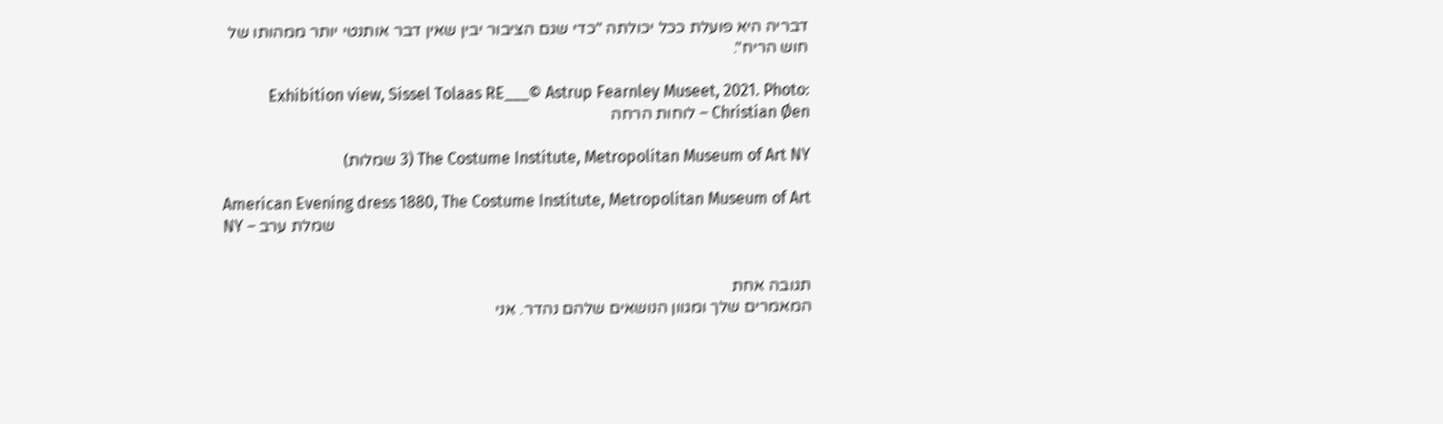דבריה היא פועלת ככל יכולתה "כדי שגם הציבור יבין שאין דבר אותנטי יותר ממהותו של חוש הריח".

Exhibition view, Sissel Tolaas RE___© Astrup Fearnley Museet, 2021. Photo: Christian Øen – לוחות הרחה

The Costume Institute, Metropolitan Museum of Art NY (3 שמלות)

American Evening dress 1880, The Costume Institute, Metropolitan Museum of Art NY – שמלת ערב


תגובה אחת
המאמרים שלך ומגוון הנושאים שלהם נהדר. אני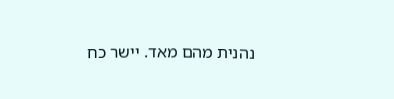נהנית מהם מאד. יישר כח